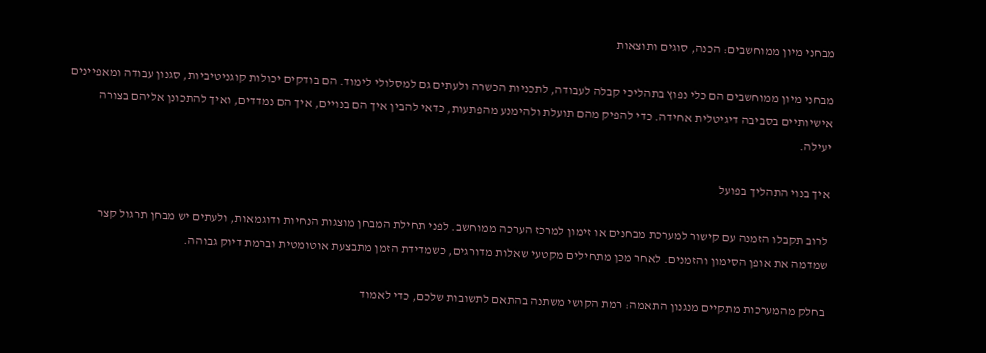מבחני מיון ממוחשבים: הכנה, סוגים ותוצאות

מבחני מיון ממוחשבים הם כלי נפוץ בתהליכי קבלה לעבודה, לתכניות הכשרה ולעתים גם למסלולי לימוד. הם בודקים יכולות קוגניטיביות, סגנון עבודה ומאפיינים אישיותיים בסביבה דיגיטלית אחידה. כדי להפיק מהם תועלת ולהימנע מהפתעות, כדאי להבין איך הם בנויים, איך הם נמדדים, ואיך להתכונן אליהם בצורה יעילה.

איך בנוי התהליך בפועל

לרוב תקבלו הזמנה עם קישור למערכת מבחנים או זימון למרכז הערכה ממוחשב. לפני תחילת המבחן מוצגות הנחיות ודוגמאות, ולעתים יש מבחן תרגול קצר שמדמה את אופן הסימון והזמנים. לאחר מכן מתחילים מקטעי שאלות מדורגים, כשמדידת הזמן מתבצעת אוטומטית וברמת דיוק גבוהה.

בחלק מהמערכות מתקיים מנגנון התאמה: רמת הקושי משתנה בהתאם לתשובות שלכם, כדי לאמוד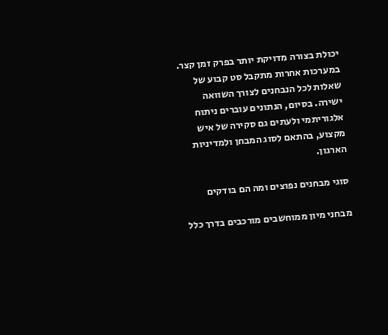יכולת בצורה מדויקת יותר בפרק זמן קצר. במערכות אחרות מתקבל סט קבוע של שאלות לכל הנבחנים לצורך השוואה ישירה. בסיום, הנתונים עוברים ניתוח אלגוריתמי ולעתים גם סקירה של איש מקצוע, בהתאם לסוג המבחן ולמדיניות הארגון.

סוגי מבחנים נפוצים ומה הם בודקים

מבחני מיון ממוחשבים מורכבים בדרך כלל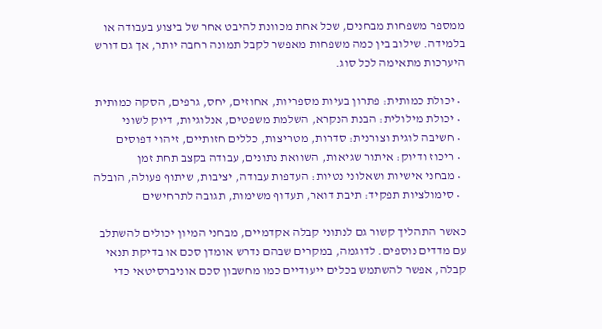ממספר משפחות מבחנים, שכל אחת מכוונת להיבט אחר של ביצוע בעבודה או בלמידה. שילוב בין כמה משפחות מאפשר לקבל תמונה רחבה יותר, אך גם דורש היערכות מתאימה לכל סוג.

  • יכולת כמותית: פתרון בעיות מספריות, אחוזים, יחס, גרפים, הסקה כמותית
  • יכולת מילולית: הבנת הנקרא, השלמת משפטים, אנלוגיות, דיוק לשוני
  • חשיבה לוגית וצורנית: סדרות, מטריצות, כללים חזותיים, זיהוי דפוסים
  • ריכוז ודיוק: איתור שגיאות, השוואת נתונים, עבודה בקצב תחת זמן
  • מבחני אישיות ושאלוני נטיות: העדפות עבודה, יציבות, שיתוף פעולה, הובלה
  • סימולציות תפקיד: תיבת דואר, תעדוף משימות, תגובה לתרחישים

כאשר התהליך קשור גם לנתוני קבלה אקדמיים, מבחני המיון יכולים להשתלב עם מדדים נוספים. לדוגמה, במקרים שבהם נדרש אומדן סכם או בדיקת תנאי קבלה, אפשר להשתמש בכלים ייעודיים כמו מחשבון סכם אוניברסיטאי כדי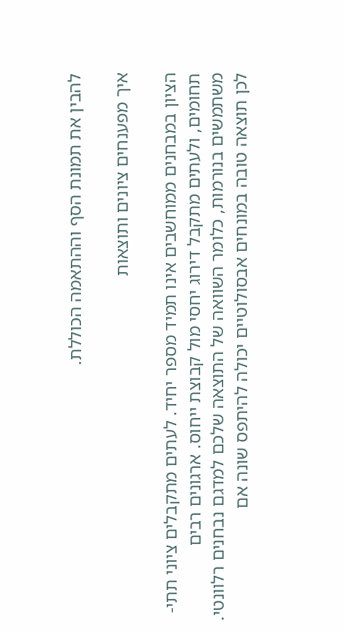להבין את תמונת הסף וההתאמה הכוללת.

איך מפענחים ציונים ותוצאות

הציון במבחנים ממוחשבים אינו תמיד מספר יחיד. לעתים מתקבלים ציוני תתי-תחומים, ולעתים מתקבל דירוג יחסי מול קבוצת ייחוס. ארגונים רבים משתמשים בנורמות, כלומר השוואה של התוצאה שלכם למדגם נבחנים רלוונטי. לכן תוצאה טובה במונחים אבסולוטיים יכולה להיתפס שונה אם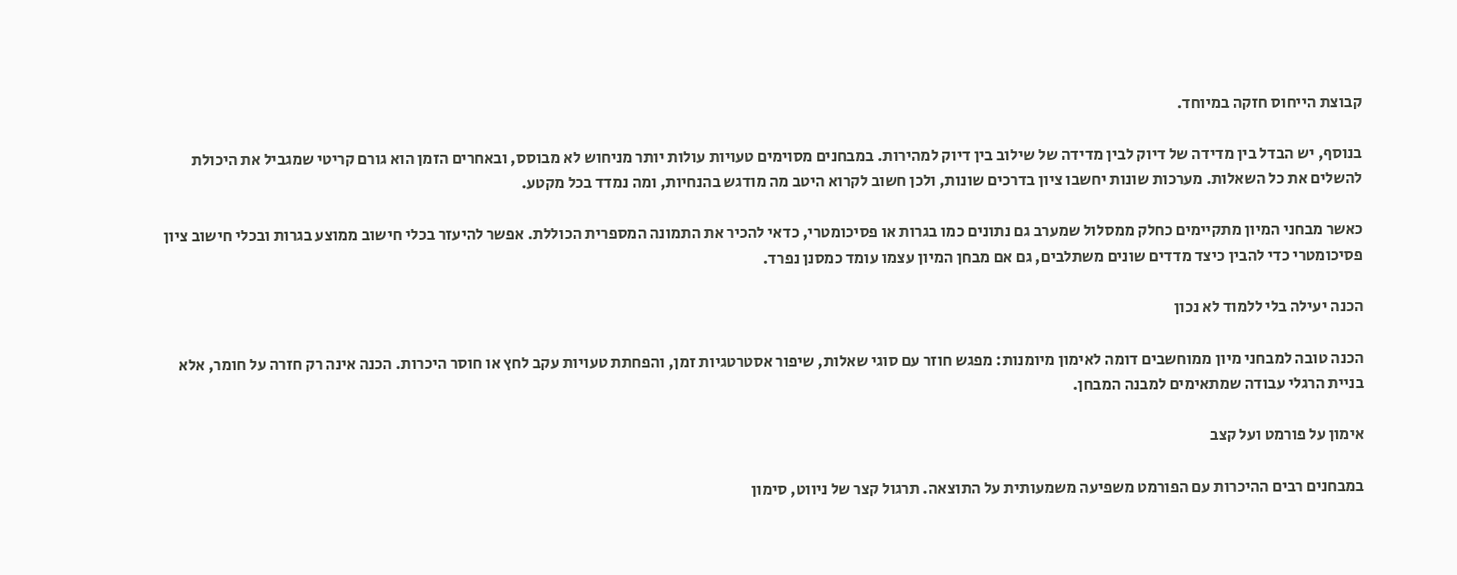קבוצת הייחוס חזקה במיוחד.

בנוסף, יש הבדל בין מדידה של דיוק לבין מדידה של שילוב בין דיוק למהירות. במבחנים מסוימים טעויות עולות יותר מניחוש לא מבוסס, ובאחרים הזמן הוא גורם קריטי שמגביל את היכולת להשלים את כל השאלות. מערכות שונות יחשבו ציון בדרכים שונות, ולכן חשוב לקרוא היטב מה מודגש בהנחיות, ומה נמדד בכל מקטע.

כאשר מבחני המיון מתקיימים כחלק ממסלול שמערב גם נתונים כמו בגרות או פסיכומטרי, כדאי להכיר את התמונה המספרית הכוללת. אפשר להיעזר בכלי חישוב ממוצע בגרות ובכלי חישוב ציון פסיכומטרי כדי להבין כיצד מדדים שונים משתלבים, גם אם מבחן המיון עצמו עומד כמסנן נפרד.

הכנה יעילה בלי ללמוד לא נכון

הכנה טובה למבחני מיון ממוחשבים דומה לאימון מיומנות: מפגש חוזר עם סוגי שאלות, שיפור אסטרטגיות זמן, והפחתת טעויות עקב לחץ או חוסר היכרות. הכנה אינה רק חזרה על חומר, אלא בניית הרגלי עבודה שמתאימים למבנה המבחן.

אימון על פורמט ועל קצב

במבחנים רבים ההיכרות עם הפורמט משפיעה משמעותית על התוצאה. תרגול קצר של ניווט, סימון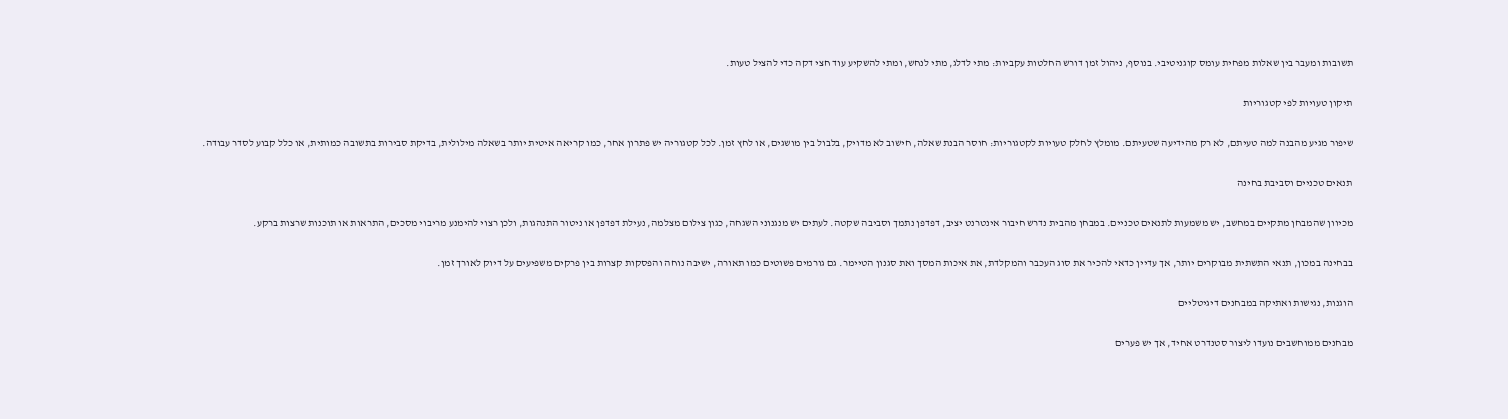תשובות ומעבר בין שאלות מפחית עומס קוגניטיבי. בנוסף, ניהול זמן דורש החלטות עקביות: מתי לדלג, מתי לנחש, ומתי להשקיע עוד חצי דקה כדי להציל טעות.

תיקון טעויות לפי קטגוריות

שיפור מגיע מהבנה למה טעיתם, לא רק מהידיעה שטעיתם. מומלץ לחלק טעויות לקטגוריות: חוסר הבנת שאלה, חישוב לא מדויק, בלבול בין מושגים, או לחץ זמן. לכל קטגוריה יש פתרון אחר, כמו קריאה איטית יותר בשאלה מילולית, בדיקת סבירות בתשובה כמותית, או כלל קבוע לסדר עבודה.

תנאים טכניים וסביבת בחינה

מכיוון שהמבחן מתקיים במחשב, יש משמעות לתנאים טכניים. במבחן מהבית נדרש חיבור אינטרנט יציב, דפדפן נתמך וסביבה שקטה. לעתים יש מנגנוני השגחה, כגון צילום מצלמה, נעילת דפדפן או ניטור התנהגות, ולכן רצוי להימנע מריבוי מסכים, התראות או תוכנות שרצות ברקע.

בבחינה במכון, תנאי התשתית מבוקרים יותר, אך עדיין כדאי להכיר את סוג העכבר והמקלדת, את איכות המסך ואת סגנון הטיימר. גם גורמים פשוטים כמו תאורה, ישיבה נוחה והפסקות קצרות בין פרקים משפיעים על דיוק לאורך זמן.

הוגנות, נגישות ואתיקה במבחנים דיגיטליים

מבחנים ממוחשבים נועדו ליצור סטנדרט אחיד, אך יש פערים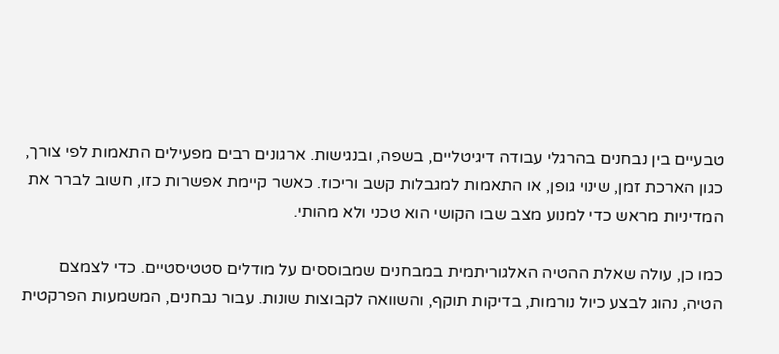טבעיים בין נבחנים בהרגלי עבודה דיגיטליים, בשפה, ובנגישות. ארגונים רבים מפעילים התאמות לפי צורך, כגון הארכת זמן, שינוי גופן, או התאמות למגבלות קשב וריכוז. כאשר קיימת אפשרות כזו, חשוב לברר את המדיניות מראש כדי למנוע מצב שבו הקושי הוא טכני ולא מהותי.

כמו כן, עולה שאלת ההטיה האלגוריתמית במבחנים שמבוססים על מודלים סטטיסטיים. כדי לצמצם הטיה, נהוג לבצע כיול נורמות, בדיקות תוקף, והשוואה לקבוצות שונות. עבור נבחנים, המשמעות הפרקטית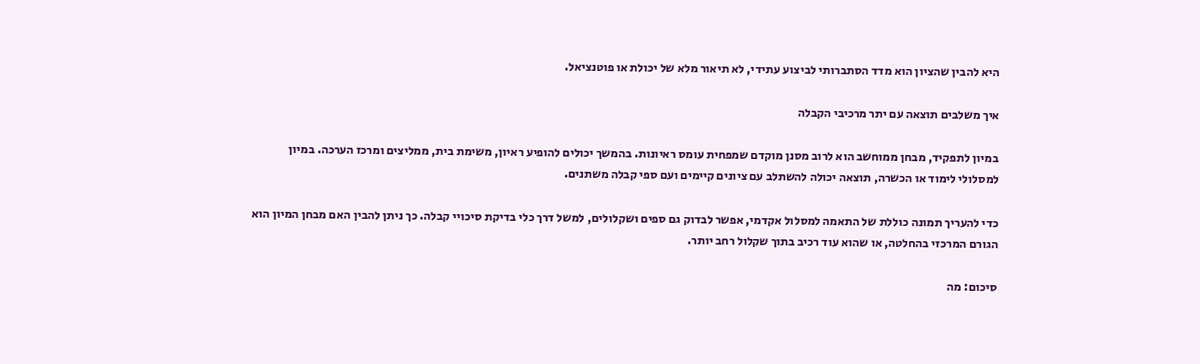היא להבין שהציון הוא מדד הסתברותי לביצוע עתידי, לא תיאור מלא של יכולת או פוטנציאל.

איך משלבים תוצאה עם יתר מרכיבי הקבלה

במיון לתפקיד, מבחן ממוחשב הוא לרוב מסנן מוקדם שמפחית עומס ראיונות. בהמשך יכולים להופיע ראיון, משימת בית, ממליצים ומרכז הערכה. במיון למסלולי לימוד או הכשרה, תוצאה יכולה להשתלב עם ציונים קיימים ועם ספי קבלה משתנים.

כדי להעריך תמונה כוללת של התאמה למסלול אקדמי, אפשר לבדוק גם ספים ושקלולים, למשל דרך כלי בדיקת סיכויי קבלה. כך ניתן להבין האם מבחן המיון הוא הגורם המרכזי בהחלטה, או שהוא עוד רכיב בתוך שקלול רחב יותר.

סיכום: מה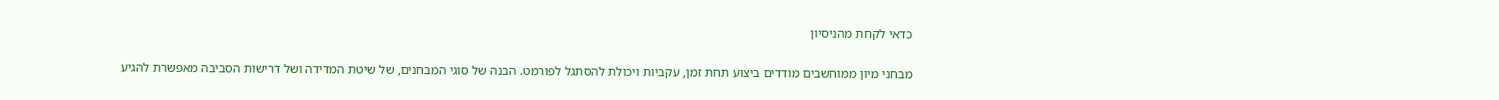כדאי לקחת מהניסיון

מבחני מיון ממוחשבים מודדים ביצוע תחת זמן, עקביות ויכולת להסתגל לפורמט. הבנה של סוגי המבחנים, של שיטת המדידה ושל דרישות הסביבה מאפשרת להגיע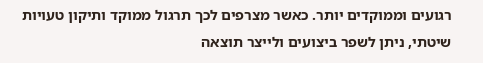רגועים וממוקדים יותר. כאשר מצרפים לכך תרגול ממוקד ותיקון טעויות שיטתי, ניתן לשפר ביצועים ולייצר תוצאה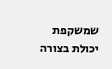שמשקפת יכולת בצורה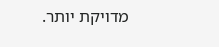מדויקת יותר.